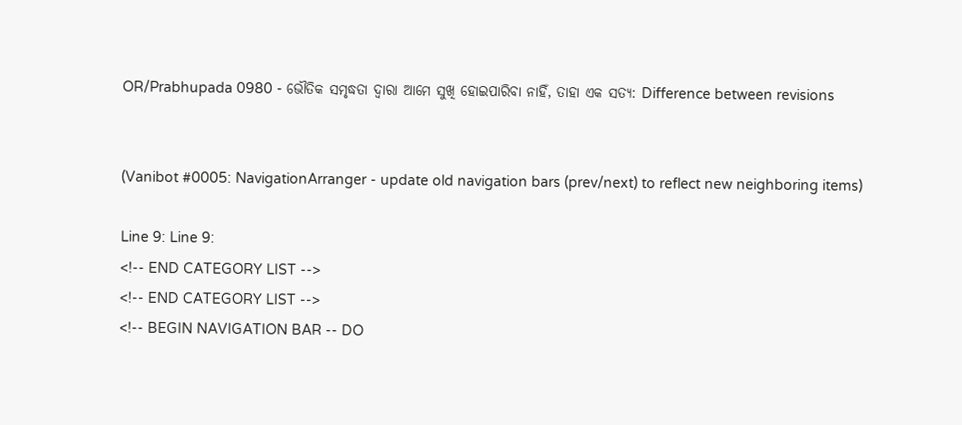OR/Prabhupada 0980 - ଭୌତିକ ସମୃଦ୍ଧତା ଦ୍ୱାରା ଆମେ ସୁଖି ହୋଇପାରିବା ନାହିଁ, ତାହା ଏକ ସତ୍ୟ: Difference between revisions


(Vanibot #0005: NavigationArranger - update old navigation bars (prev/next) to reflect new neighboring items)

Line 9: Line 9:
<!-- END CATEGORY LIST -->
<!-- END CATEGORY LIST -->
<!-- BEGIN NAVIGATION BAR -- DO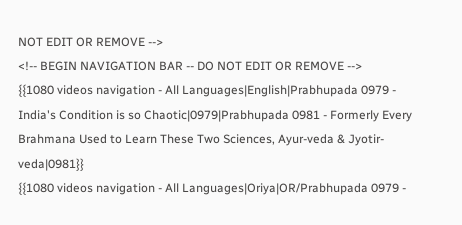NOT EDIT OR REMOVE -->
<!-- BEGIN NAVIGATION BAR -- DO NOT EDIT OR REMOVE -->
{{1080 videos navigation - All Languages|English|Prabhupada 0979 - India's Condition is so Chaotic|0979|Prabhupada 0981 - Formerly Every Brahmana Used to Learn These Two Sciences, Ayur-veda & Jyotir-veda|0981}}
{{1080 videos navigation - All Languages|Oriya|OR/Prabhupada 0979 -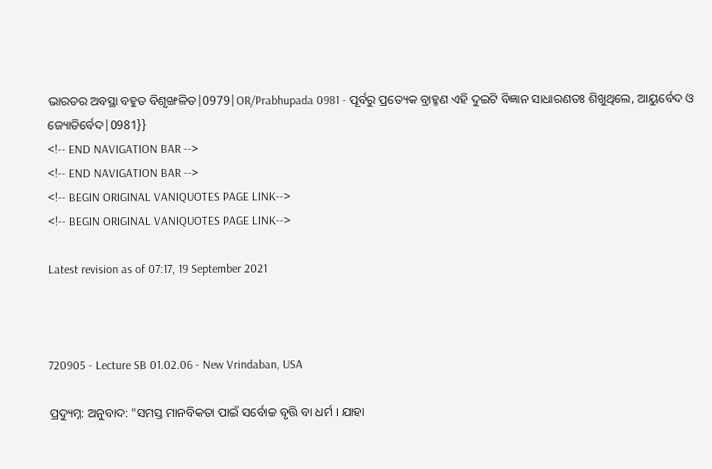ଭାରତର ଅବସ୍ଥା ବହୁତ ବିଶୃଙ୍ଖଳିତ|0979|OR/Prabhupada 0981 - ପୂର୍ବରୁ ପ୍ରତ୍ୟେକ ବ୍ରାହ୍ମଣ ଏହି ଦୁଇଟି ବିଜ୍ଞାନ ସାଧାରଣତଃ ଶିଖୁଥିଲେ, ଆୟୁର୍ବେଦ ଓ ଜ୍ୟୋତିର୍ବେଦ|0981}}
<!-- END NAVIGATION BAR -->
<!-- END NAVIGATION BAR -->
<!-- BEGIN ORIGINAL VANIQUOTES PAGE LINK-->
<!-- BEGIN ORIGINAL VANIQUOTES PAGE LINK-->

Latest revision as of 07:17, 19 September 2021



720905 - Lecture SB 01.02.06 - New Vrindaban, USA

ପ୍ରଦ୍ୟୁମ୍ନ: ଅନୁବାଦ: "ସମସ୍ତ ମାନବିକତା ପାଇଁ ସର୍ବୋଚ୍ଚ ବୃତ୍ତି ବା ଧର୍ମ । ଯାହା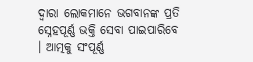ଦ୍ଵାରା ଲୋକମାନେ ଭଗବାନଙ୍କ ପ୍ରତି ସ୍ନେହପୂର୍ଣ୍ଣ ଭକ୍ତି ସେବା ପାଇପାରିବେ । ଆତ୍ମକୁ ସଂପୂର୍ଣ୍ଣ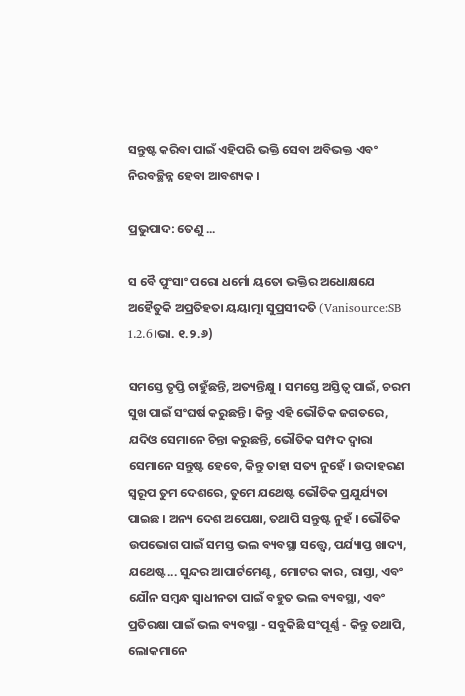ସନ୍ତୁଷ୍ଟ କରିବା ପାଇଁ ଏହିପରି ଭକ୍ତି ସେବା ଅବିଭକ୍ତ ଏବଂ ନିରବଚ୍ଛିନ୍ନ ହେବା ଆବଶ୍ୟକ ।

ପ୍ରଭୁପାଦ: ତେଣୁ ...

ସ ବୈ ପୁଂସାଂ ପରୋ ଧର୍ମୋ ୟତୋ ଭକ୍ତିର ଅଧୋକ୍ଷଯେ ଅହୈତୁକି ଅପ୍ରତିହତା ୟୟାତ୍ମା ସୁପ୍ରସୀଦତି (Vanisource:SB 1.2.6।ଭା. ୧.୨.୬)

ସମସ୍ତେ ତୃପ୍ତି ଚାହୁଁଛନ୍ତି, ଅତ୍ୟନ୍ତିକ୍ଷୁ । ସମସ୍ତେ ଅସ୍ତିତ୍ୱ ପାଇଁ, ଚରମ ସୁଖ ପାଇଁ ସଂଘର୍ଷ କରୁଛନ୍ତି । କିନ୍ତୁ ଏହି ଭୌତିକ ଜଗତରେ, ଯଦିଓ ସେମାନେ ଚିନ୍ତା କରୁଛନ୍ତି, ଭୌତିକ ସମ୍ପଦ ଦ୍ୱାରା ସେମାନେ ସନ୍ତୁଷ୍ଟ ହେବେ, କିନ୍ତୁ ତାହା ସତ୍ୟ ନୁହେଁ । ଉଦାହରଣ ସ୍ୱରୂପ ତୁମ ଦେଶରେ, ତୁମେ ଯଥେଷ୍ଟ ଭୌତିକ ପ୍ରଯୁର୍ଯ୍ୟତା ପାଇଛ । ଅନ୍ୟ ଦେଶ ଅପେକ୍ଷା, ତଥାପି ସନ୍ତୁଷ୍ଟ ନୁହଁ । ଭୌତିକ ଉପଭୋଗ ପାଇଁ ସମସ୍ତ ଭଲ ବ୍ୟବସ୍ଥା ସତ୍ତ୍ୱେ, ପର୍ଯ୍ୟାପ୍ତ ଖାଦ୍ୟ, ଯଥେଷ୍ଟ... ସୁନ୍ଦର ଆପାର୍ଟମେଣ୍ଟ, ମୋଟର କାର, ରାସ୍ତା, ଏବଂ ଯୌନ ସମ୍ବନ୍ଧ ସ୍ୱାଧୀନତା ପାଇଁ ବହୁତ ଭଲ ବ୍ୟବସ୍ଥା, ଏବଂ ପ୍ରତିରକ୍ଷା ପାଇଁ ଭଲ ବ୍ୟବସ୍ଥା - ସବୁକିଛି ସଂପୂର୍ଣ୍ଣ - କିନ୍ତୁ ତଥାପି, ଲୋକମାନେ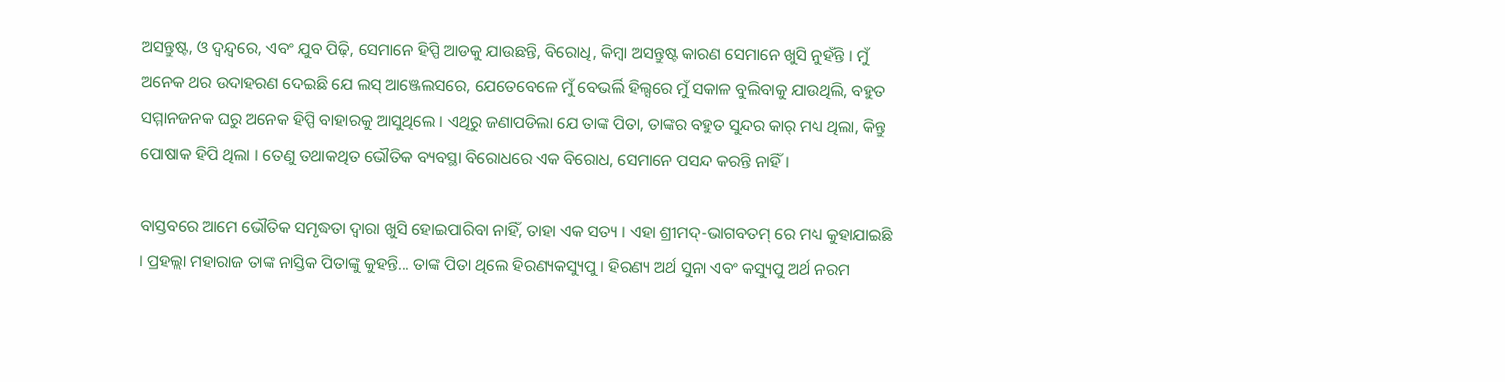ଅସନ୍ତୁଷ୍ଟ, ଓ ଦ୍ୱନ୍ଦ୍ୱରେ, ଏବଂ ଯୁବ ପିଢ଼ି, ସେମାନେ ହିପ୍ପି ଆଡକୁ ଯାଉଛନ୍ତି, ବିରୋଧି, କିମ୍ବା ଅସନ୍ତୁଷ୍ଟ କାରଣ ସେମାନେ ଖୁସି ନୁହଁନ୍ତି । ମୁଁ ଅନେକ ଥର ଉଦାହରଣ ଦେଇଛି ଯେ ଲସ୍ ଆଞ୍ଜେଲସରେ, ଯେତେବେଳେ ମୁଁ ବେଭର୍ଲି ହିଲ୍ସରେ ମୁଁ ସକାଳ ବୁଲିବାକୁ ଯାଉଥିଲି, ବହୁତ ସମ୍ମାନଜନକ ଘରୁ ଅନେକ ହିପ୍ପି ବାହାରକୁ ଆସୁଥିଲେ । ଏଥିରୁ ଜଣାପଡିଲା ଯେ ତାଙ୍କ ପିତା, ତାଙ୍କର ବହୁତ ସୁନ୍ଦର କାର୍ ମଧ୍ୟ ଥିଲା, କିନ୍ତୁ ପୋଷାକ ହିପି ଥିଲା । ତେଣୁ ତଥାକଥିତ ଭୌତିକ ବ୍ୟବସ୍ଥା ବିରୋଧରେ ଏକ ବିରୋଧ, ସେମାନେ ପସନ୍ଦ କରନ୍ତି ନାହିଁ ।

ବାସ୍ତବରେ ଆମେ ଭୌତିକ ସମୃଦ୍ଧତା ଦ୍ୱାରା ଖୁସି ହୋଇପାରିବା ନାହିଁ, ତାହା ଏକ ସତ୍ୟ । ଏହା ଶ୍ରୀମଦ୍-ଭାଗବତମ୍ ରେ ମଧ୍ୟ କୁହାଯାଇଛି । ପ୍ରହଲ୍ଲା ମହାରାଜ ତାଙ୍କ ନାସ୍ତିକ ପିତାଙ୍କୁ କୁହନ୍ତି... ତାଙ୍କ ପିତା ଥିଲେ ହିରଣ୍ୟକସ୍ୟୁପୁ । ହିରଣ୍ୟ ଅର୍ଥ ସୁନା ଏବଂ କସ୍ୟୁପୁ ଅର୍ଥ ନରମ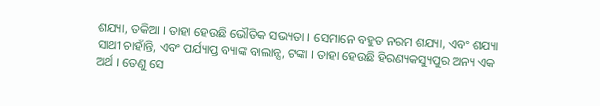ଶଯ୍ୟା, ତକିଆ । ତାହା ହେଉଛି ଭୌତିକ ସଭ୍ୟତା । ସେମାନେ ବହୁତ ନରମ ଶଯ୍ୟା, ଏବଂ ଶଯ୍ୟା ସାଥୀ ଚାହାଁନ୍ତି, ଏବଂ ପର୍ଯ୍ୟାପ୍ତ ବ୍ୟାଙ୍କ ବାଲାନ୍ସ, ଟଙ୍କା । ତାହା ହେଉଛି ହିରଣ୍ୟକସ୍ୟୁପୁର ଅନ୍ୟ ଏକ ଅର୍ଥ । ତେଣୁ ସେ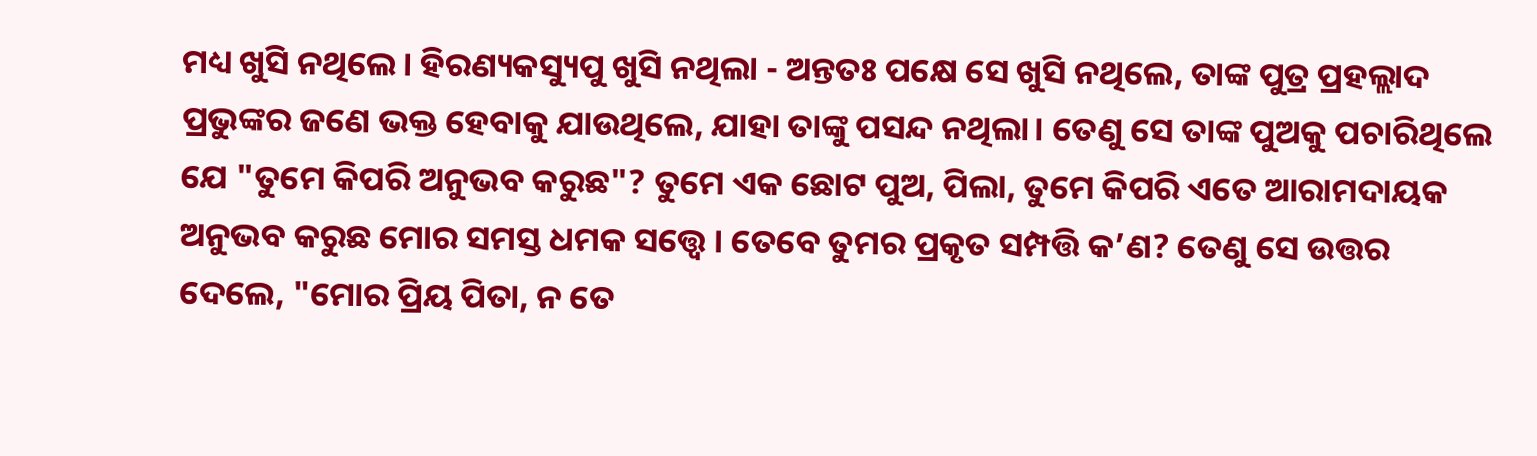ମଧ୍ୟ ଖୁସି ନଥିଲେ। ହିରଣ୍ୟକସ୍ୟୁପୁ ଖୁସି ନଥିଲା - ଅନ୍ତତଃ ପକ୍ଷେ ସେ ଖୁସି ନଥିଲେ, ତାଙ୍କ ପୁତ୍ର ପ୍ରହଲ୍ଲାଦ ପ୍ରଭୁଙ୍କର ଜଣେ ଭକ୍ତ ହେବାକୁ ଯାଉଥିଲେ, ଯାହା ତାଙ୍କୁ ପସନ୍ଦ ନଥିଲା। ତେଣୁ ସେ ତାଙ୍କ ପୁଅକୁ ପଚାରିଥିଲେ ଯେ "ତୁମେ କିପରି ଅନୁଭବ କରୁଛ"? ତୁମେ ଏକ ଛୋଟ ପୁଅ, ପିଲା, ତୁମେ କିପରି ଏତେ ଆରାମଦାୟକ ଅନୁଭବ କରୁଛ ମୋର ସମସ୍ତ ଧମକ ସତ୍ତ୍ୱେ । ତେବେ ତୁମର ପ୍ରକୃତ ସମ୍ପତ୍ତି କ’ଣ? ତେଣୁ ସେ ଉତ୍ତର ଦେଲେ, "ମୋର ପ୍ରିୟ ପିତା, ନ ତେ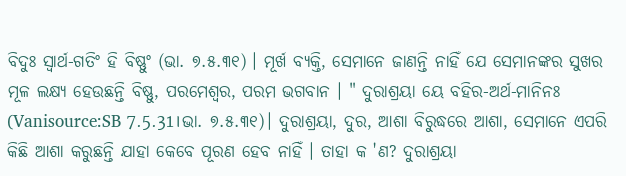ବିଦୁଃ ସ୍ଵାର୍ଥ-ଗତିଂ ହି ବିଷ୍ଣୁଂ (ଭା. ୭.୫.୩୧) । ମୂର୍ଖ ବ୍ୟକ୍ତି, ସେମାନେ ଜାଣନ୍ତି ନାହିଁ ଯେ ସେମାନଙ୍କର ସୁଖର ମୂଳ ଲକ୍ଷ୍ୟ ହେଉଛନ୍ତି ବିଷ୍ଣୁ, ପରମେଶ୍ୱର, ପରମ ଭଗବାନ । " ଦୁରାଶ୍ରୟା ୟେ ବହିର-ଅର୍ଥ-ମାନିନଃ (Vanisource:SB 7.5.31।ଭା. ୭.୫.୩୧)। ଦୁରାଶ୍ରୟା, ଦୁର, ଆଶା ବିରୁଦ୍ଧରେ ଆଶା, ସେମାନେ ଏପରି କିଛି ଆଶା କରୁଛନ୍ତି ଯାହା କେବେ ପୂରଣ ହେବ ନାହିଁ । ତାହା କ 'ଣ? ଦୁରାଶ୍ରୟା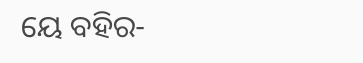ୟେ ବହିର-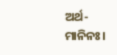ଅର୍ଥ-ମାନିନଃ।